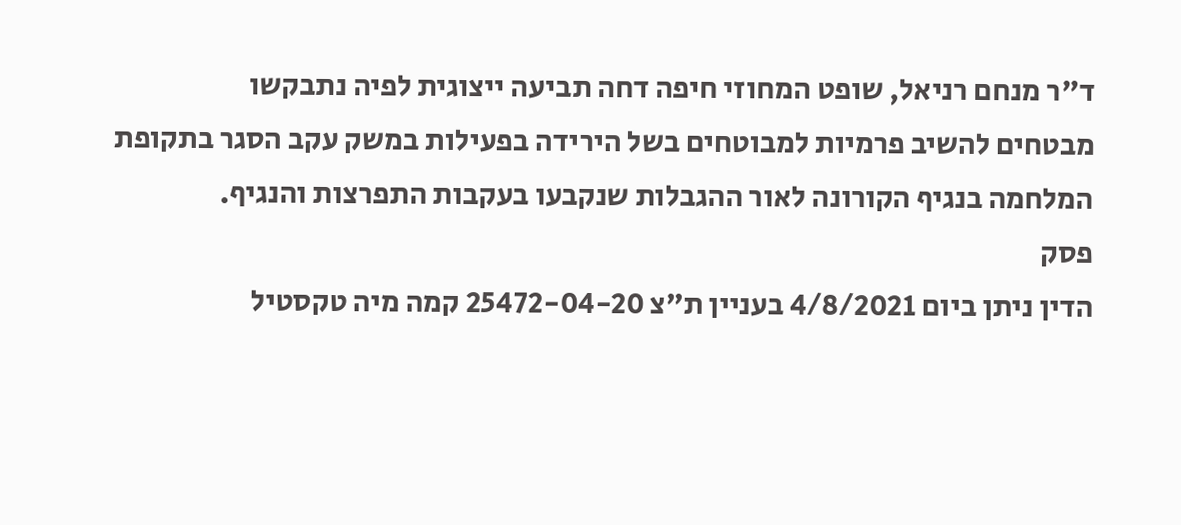ד"ר מנחם רניאל, שופט המחוזי חיפה דחה תביעה ייצוגית לפיה נתבקשו
מבטחים להשיב פרמיות למבוטחים בשל הירידה בפעילות במשק עקב הסגר בתקופת
המלחמה בנגיף הקורונה לאור ההגבלות שנקבעו בעקבות התפרצות והנגיף.
פסק
הדין ניתן ביום 4/8/2021 בעניין ת"צ 25472-04-20 קמה מיה טקסטיל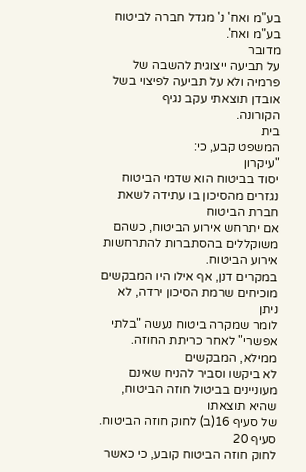בע"מ ואח' נ' מגדל חברה לביטוח בע"מ ואח'.
מדובר
על תביעה ייצוגית להשבה של
פרמיה ולא על תביעה לפיצוי בשל
אובדן תוצאתי עקב נגיף
הקורונה.
בית
המשפט קבע, כי:
"עיקרון
יסוד בביטוח הוא שדמי הביטוח נגזרים מהסיכון בו עתידה לשאת חברת הביטוח
אם יתרחש אירוע הביטוח, כשהם משוקללים בהסתברות להתרחשות אירוע הביטוח.
במקרים דנן, אף אילו היו המבקשים מוכיחים שרמת הסיכון ירדה, לא ניתן
לומר שמקרה ביטוח נעשה "בלתי אפשרי" לאחר כריתת החוזה. ממילא, המבקשים
לא ביקשו וסביר להניח שאינם מעוניינים בביטול חוזה הביטוח, שהיא תוצאתו
של סעיף 16(ב) לחוק חוזה הביטוח.
סעיף 20
לחוק חוזה הביטוח קובע, כי כאשר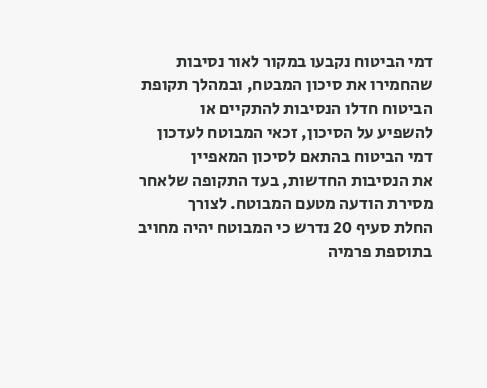דמי הביטוח נקבעו במקור לאור נסיבות
שהחמירו את סיכון המבטח, ובמהלך תקופת הביטוח חדלו הנסיבות להתקיים או
להשפיע על הסיכון, זכאי המבוטח לעדכון דמי הביטוח בהתאם לסיכון המאפיין
את הנסיבות החדשות, בעד התקופה שלאחר מסירת הודעה מטעם המבוטח. לצורך
החלת סעיף 20 נדרש כי המבוטח יהיה מחויב בתוספת פרמיה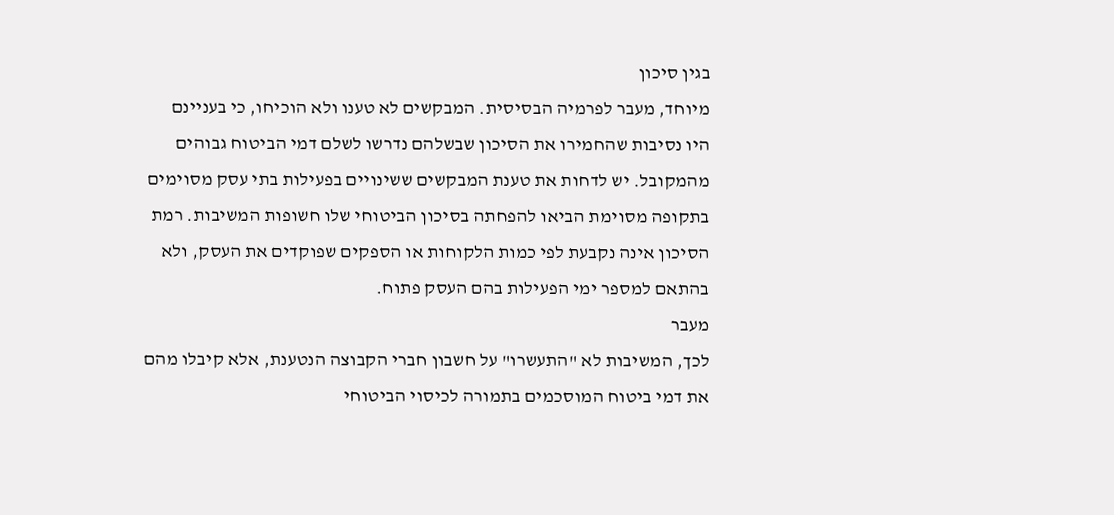בגין סיכון
מיוחד, מעבר לפרמיה הבסיסית. המבקשים לא טענו ולא הוכיחו, כי בעניינם
היו נסיבות שהחמירו את הסיכון שבשלהם נדרשו לשלם דמי הביטוח גבוהים
מהמקובל. יש לדחות את טענת המבקשים ששינויים בפעילות בתי עסק מסוימים
בתקופה מסוימת הביאו להפחתה בסיכון הביטוחי שלו חשופות המשיבות. רמת
הסיכון אינה נקבעת לפי כמות הלקוחות או הספקים שפוקדים את העסק, ולא
בהתאם למספר ימי הפעילות בהם העסק פתוח.
מעבר
לכך, המשיבות לא "התעשרו" על חשבון חברי הקבוצה הנטענת, אלא קיבלו מהם
את דמי ביטוח המוסכמים בתמורה לכיסוי הביטוחי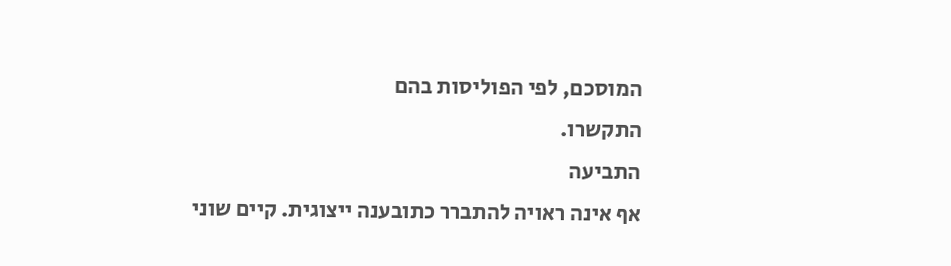המוסכם, לפי הפוליסות בהם
התקשרו.
התביעה
אף אינה ראויה להתברר כתובענה ייצוגית. קיים שוני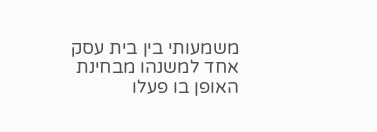משמעותי בין בית עסק
אחד למשנהו מבחינת האופן בו פעלו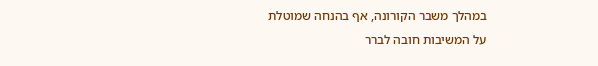במהלך משבר הקורונה, אף בהנחה שמוטלת
על המשיבות חובה לברר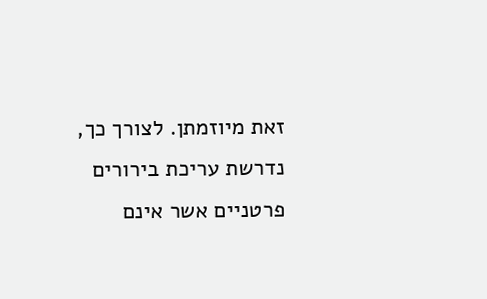זאת מיוזמתן. לצורך כך, נדרשת עריכת בירורים
פרטניים אשר אינם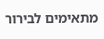מתאימים לבירור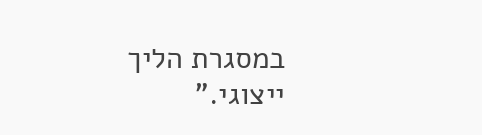במסגרת הליך ייצוגי."